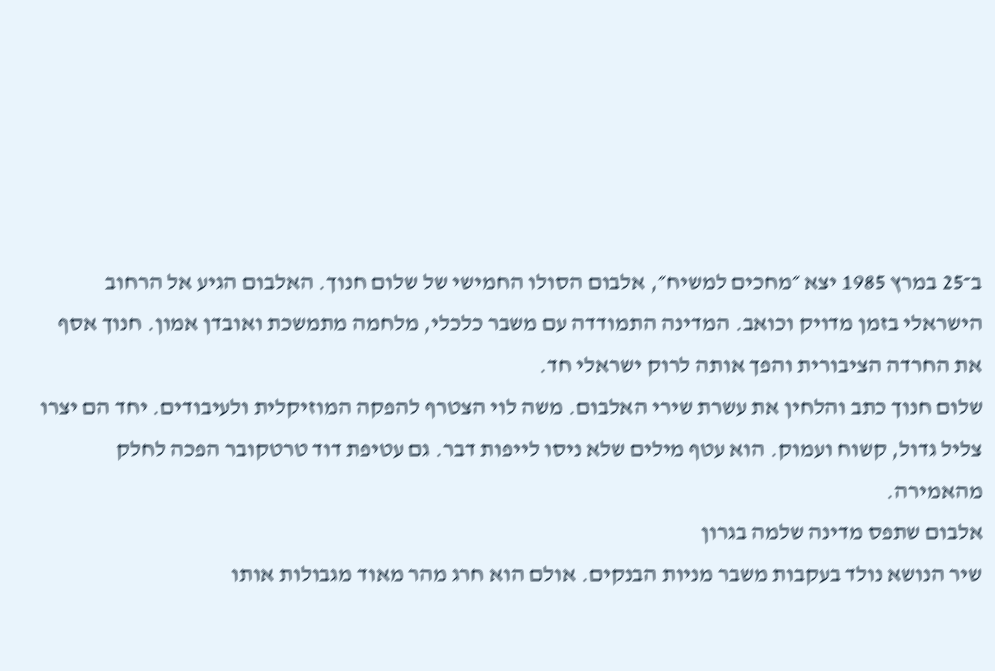ב־25 במרץ 1985 יצא ״מחכים למשיח״, אלבום הסולו החמישי של שלום חנוך. האלבום הגיע אל הרחוב הישראלי בזמן מדויק וכואב. המדינה התמודדה עם משבר כלכלי, מלחמה מתמשכת ואובדן אמון. חנוך אסף את החרדה הציבורית והפך אותה לרוק ישראלי חד.
שלום חנוך כתב והלחין את עשרת שירי האלבום. משה לוי הצטרף להפקה המוזיקלית ולעיבודים. יחד הם יצרו צליל גדול, קשוח ועמוק. הוא עטף מילים שלא ניסו לייפות דבר. גם עטיפת דוד טרטקובר הפכה לחלק מהאמירה.
אלבום שתפס מדינה שלמה בגרון
שיר הנושא נולד בעקבות משבר מניות הבנקים. אולם הוא חרג מהר מאוד מגבולות אותו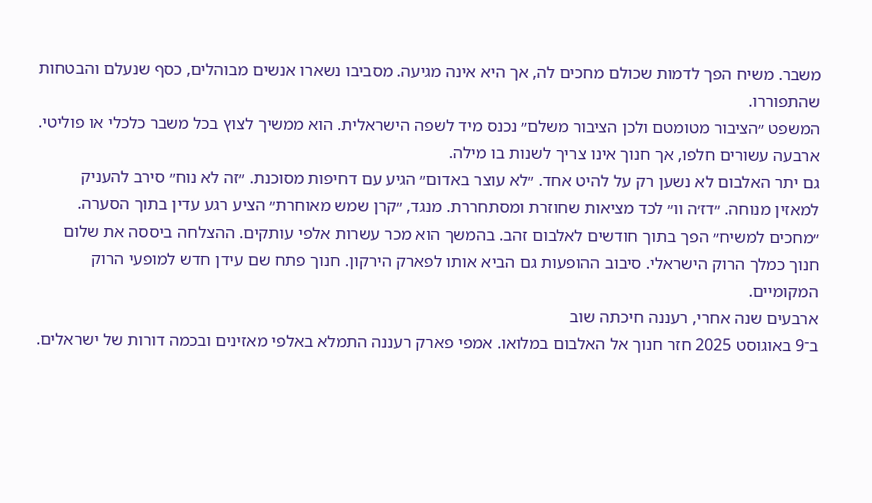משבר. משיח הפך לדמות שכולם מחכים לה, אך היא אינה מגיעה. מסביבו נשארו אנשים מבוהלים, כסף שנעלם והבטחות שהתפוררו.
המשפט ״הציבור מטומטם ולכן הציבור משלם״ נכנס מיד לשפה הישראלית. הוא ממשיך לצוץ בכל משבר כלכלי או פוליטי. ארבעה עשורים חלפו, אך חנוך אינו צריך לשנות בו מילה.
גם יתר האלבום לא נשען רק על להיט אחד. ״לא עוצר באדום״ הגיע עם דחיפות מסוכנת. ״זה לא נוח״ סירב להעניק למאזין מנוחה. ״דז׳ה וו״ לכד מציאות שחוזרת ומסתחררת. מנגד, ״קרן שמש מאוחרת״ הציע רגע עדין בתוך הסערה.
״מחכים למשיח״ הפך בתוך חודשים לאלבום זהב. בהמשך הוא מכר עשרות אלפי עותקים. ההצלחה ביססה את שלום חנוך כמלך הרוק הישראלי. סיבוב ההופעות גם הביא אותו לפארק הירקון. חנוך פתח שם עידן חדש למופעי הרוק המקומיים.
ארבעים שנה אחרי, רעננה חיכתה שוב
ב־9 באוגוסט 2025 חזר חנוך אל האלבום במלואו. אמפי פארק רעננה התמלא באלפי מאזינים ובכמה דורות של ישראלים.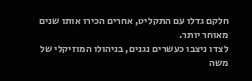חלקם גדלו עם התקליט, אחרים הכירו אותו שנים מאוחר יותר.
לצדו ניצבו כעשרים נגנים, בניהולו המוזיקלי של משה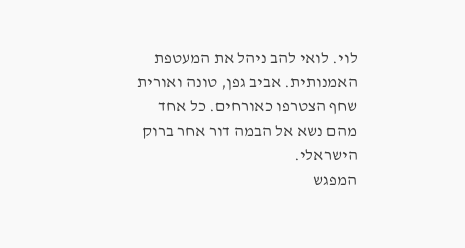לוי. לואי להב ניהל את המעטפת האמנותית. אביב גפן, טונה ואורית שחף הצטרפו כאורחים. כל אחד מהם נשא אל הבמה דור אחר ברוק הישראלי.
המפגש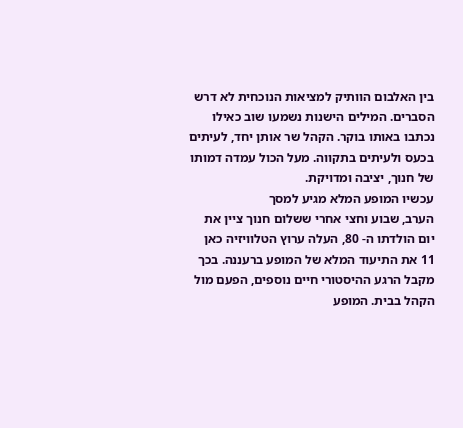בין האלבום הוותיק למציאות הנוכחית לא דרש הסברים. המילים הישנות נשמעו שוב כאילו נכתבו באותו בוקר. הקהל שר אותן יחד, לעיתים בכעס ולעיתים בתקווה. מעל הכול עמדה דמותו של חנוך, יציבה ומדויקת.
עכשיו המופע המלא מגיע למסך
הערב, שבוע וחצי אחרי ששלום חנוך ציין את יום הולדתו ה- 80, העלה ערוץ הטלוויזיה כאן 11 את התיעוד המלא של המופע ברעננה. בכך מקבל הרגע ההיסטורי חיים נוספים, הפעם מול הקהל בבית. המופע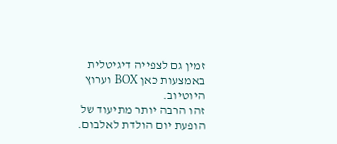זמין גם לצפייה דיגיטלית באמצעות כאן BOX וערוץ היוטיוב.
זהו הרבה יותר מתיעוד של הופעת יום הולדת לאלבום.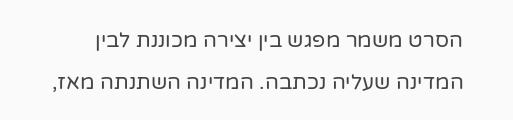הסרט משמר מפגש בין יצירה מכוננת לבין המדינה שעליה נכתבה. המדינה השתנתה מאז,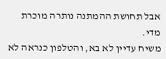אבל תחושת ההמתנה נותרה מוכרת מדי.
משיח עדיין לא בא, והטלפון כנראה לא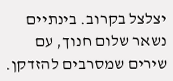יצלצל בקרוב. בינתיים נשאר שלום חנוך, עם שירים שמסרבים להזדקן.